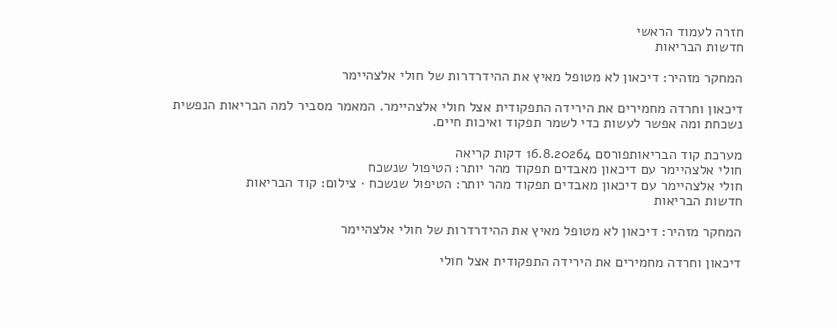חזרה לעמוד הראשי
חדשות הבריאות

המחקר מזהיר: דיכאון לא מטופל מאיץ את ההידרדרות של חולי אלצהיימר

דיכאון וחרדה מחמירים את הירידה התפקודית אצל חולי אלצהיימר. המאמר מסביר למה הבריאות הנפשית נשכחת ומה אפשר לעשות כדי לשמר תפקוד ואיכות חיים.

מערכת קוד הבריאותפורסם 16.8.20264 דקות קריאה
חולי אלצהיימר עם דיכאון מאבדים תפקוד מהר יותר: הטיפול שנשכח
חולי אלצהיימר עם דיכאון מאבדים תפקוד מהר יותר: הטיפול שנשכח · צילום: קוד הבריאות
חדשות הבריאות

המחקר מזהיר: דיכאון לא מטופל מאיץ את ההידרדרות של חולי אלצהיימר

דיכאון וחרדה מחמירים את הירידה התפקודית אצל חולי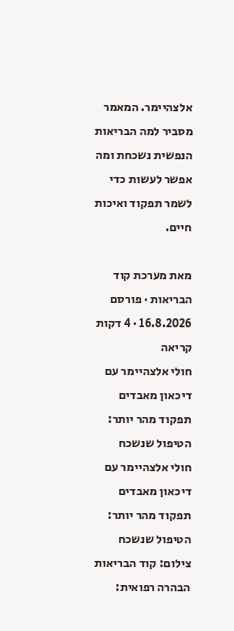אלצהיימר. המאמר מסביר למה הבריאות הנפשית נשכחת ומה אפשר לעשות כדי לשמר תפקוד ואיכות חיים.

מאת מערכת קוד הבריאות · פורסם 16.8.2026 · 4 דקות קריאה
חולי אלצהיימר עם דיכאון מאבדים תפקוד מהר יותר: הטיפול שנשכח
חולי אלצהיימר עם דיכאון מאבדים תפקוד מהר יותר: הטיפול שנשכח צילום: קוד הבריאות
הבהרה רפואית: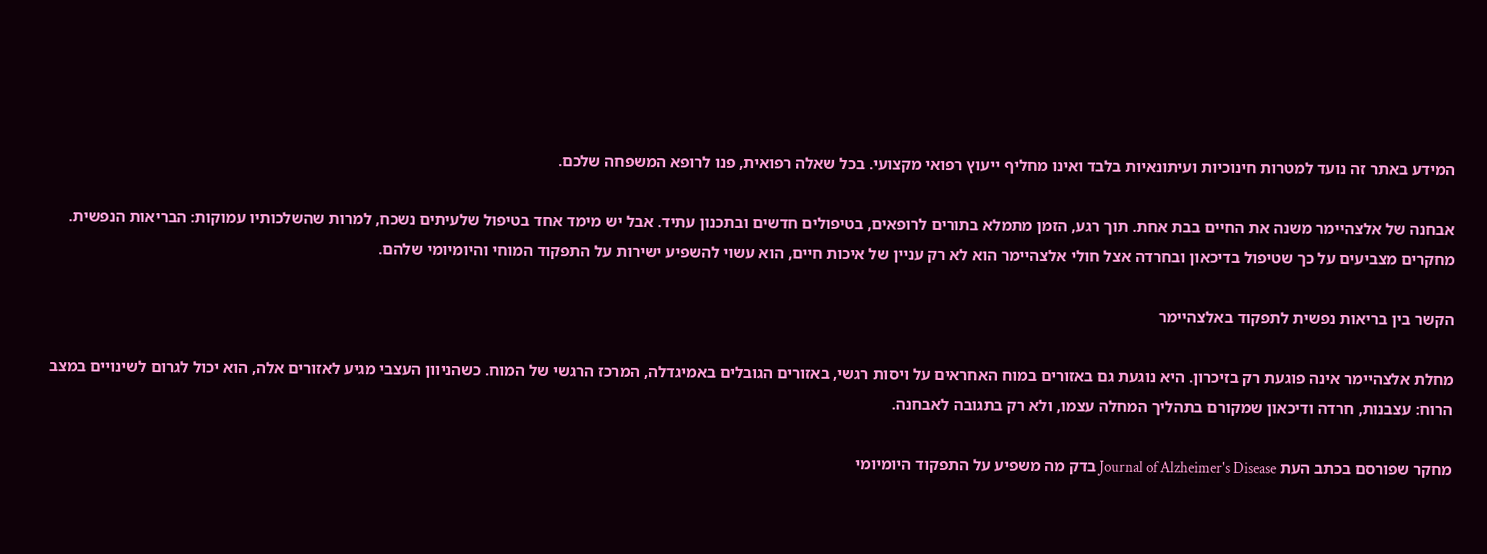המידע באתר זה נועד למטרות חינוכיות ועיתונאיות בלבד ואינו מחליף ייעוץ רפואי מקצועי. בכל שאלה רפואית, פנו לרופא המשפחה שלכם.

אבחנה של אלצהיימר משנה את החיים בבת אחת. תוך רגע, הזמן מתמלא בתורים לרופאים, בטיפולים חדשים ובתכנון עתיד. אבל יש מימד אחד בטיפול שלעיתים נשכח, למרות שהשלכותיו עמוקות: הבריאות הנפשית. מחקרים מצביעים על כך שטיפול בדיכאון ובחרדה אצל חולי אלצהיימר הוא לא רק עניין של איכות חיים, הוא עשוי להשפיע ישירות על התפקוד המוחי והיומיומי שלהם.

הקשר בין בריאות נפשית לתפקוד באלצהיימר

מחלת אלצהיימר אינה פוגעת רק בזיכרון. היא נוגעת גם באזורים במוח האחראים על ויסות רגשי, באזורים הגובלים באמיגדלה, המרכז הרגשי של המוח. כשהניוון העצבי מגיע לאזורים אלה, הוא יכול לגרום לשינויים במצב הרוח: עצבנות, חרדה ודיכאון שמקורם בתהליך המחלה עצמו, ולא רק בתגובה לאבחנה.

מחקר שפורסם בכתב העת Journal of Alzheimer's Disease בדק מה משפיע על התפקוד היומיומי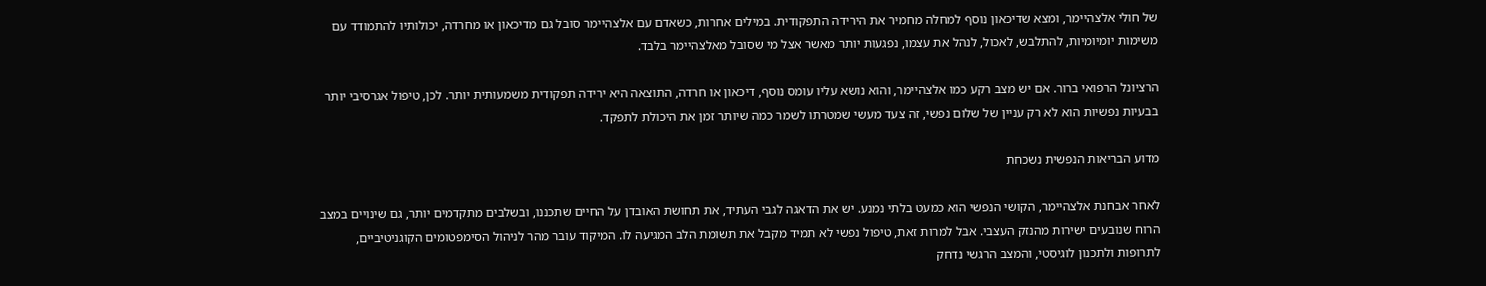של חולי אלצהיימר, ומצא שדיכאון נוסף למחלה מחמיר את הירידה התפקודית. במילים אחרות, כשאדם עם אלצהיימר סובל גם מדיכאון או מחרדה, יכולותיו להתמודד עם משימות יומיומיות, להתלבש, לאכול, לנהל את עצמו, נפגעות יותר מאשר אצל מי שסובל מאלצהיימר בלבד.

הרציונל הרפואי ברור. אם יש מצב רקע כמו אלצהיימר, והוא נושא עליו עומס נוסף, דיכאון או חרדה, התוצאה היא ירידה תפקודית משמעותית יותר. לכן, טיפול אגרסיבי יותר בבעיות נפשיות הוא לא רק עניין של שלום נפשי, זה צעד מעשי שמטרתו לשמר כמה שיותר זמן את היכולת לתפקד.

מדוע הבריאות הנפשית נשכחת

לאחר אבחנת אלצהיימר, הקושי הנפשי הוא כמעט בלתי נמנע. יש את הדאגה לגבי העתיד, את תחושת האובדן על החיים שתכננו, ובשלבים מתקדמים יותר, גם שינויים במצב הרוח שנובעים ישירות מהנזק העצבי. אבל למרות זאת, טיפול נפשי לא תמיד מקבל את תשומת הלב המגיעה לו. המיקוד עובר מהר לניהול הסימפטומים הקוגניטיביים, לתרופות ולתכנון לוגיסטי, והמצב הרגשי נדחק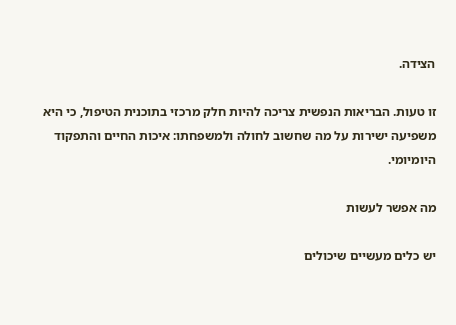הצידה.

זו טעות. הבריאות הנפשית צריכה להיות חלק מרכזי בתוכנית הטיפול, כי היא משפיעה ישירות על מה שחשוב לחולה ולמשפחתו: איכות החיים והתפקוד היומיומי.

מה אפשר לעשות

יש כלים מעשיים שיכולים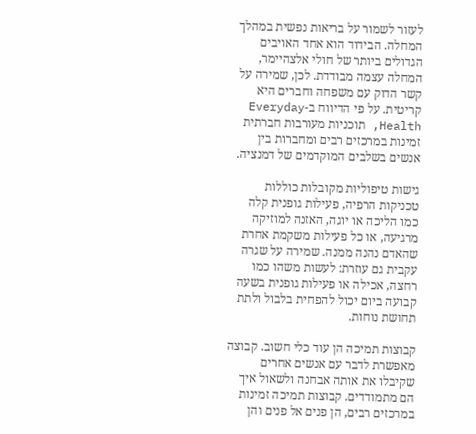לעזור לשמור על בריאות נפשית במהלך המחלה. הבידוד הוא אחד האויבים הגדולים ביותר של חולי אלצהיימר, המחלה עצמה מבודדת. לכן, שמירה על קשר הדוק עם משפחה וחברים היא קריטית. על פי הדיווח ב-Everyday Health, תוכניות מעורבות חברתית זמינות במרכזים רבים ומחברות בין אנשים בשלבים המוקדמים של דמנציה.

גישות טיפוליות מקובלות כוללות טכניקות הרפיה, פעילות גופנית קלה כמו הליכה או יוגה, האזנה למוזיקה מרגיעה, או כל פעילות משקמת אחרת שהאדם נהנה ממנה. שמירה על שגרה עקבית גם עוזרת: לעשות משהו כמו רחצה, אכילה או פעילות גופנית בשעה קבועה ביום יכול להפחית בלבול ולתת תחושת נוחות.

קבוצות תמיכה הן עוד כלי חשוב. קבוצה מאפשרת לדבר עם אנשים אחרים שקיבלו את אותה אבחנה ולשאול איך הם מתמודדים. קבוצות תמיכה זמינות במרכזים רבים, הן פנים אל פנים והן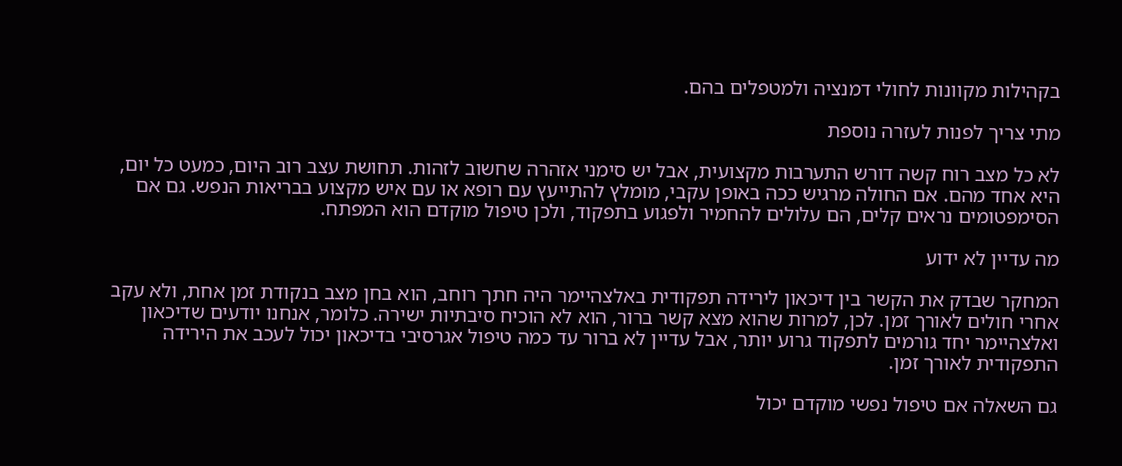בקהילות מקוונות לחולי דמנציה ולמטפלים בהם.

מתי צריך לפנות לעזרה נוספת

לא כל מצב רוח קשה דורש התערבות מקצועית, אבל יש סימני אזהרה שחשוב לזהות. תחושת עצב רוב היום, כמעט כל יום, היא אחד מהם. אם החולה מרגיש ככה באופן עקבי, מומלץ להתייעץ עם רופא או עם איש מקצוע בבריאות הנפש. גם אם הסימפטומים נראים קלים, הם עלולים להחמיר ולפגוע בתפקוד, ולכן טיפול מוקדם הוא המפתח.

מה עדיין לא ידוע

המחקר שבדק את הקשר בין דיכאון לירידה תפקודית באלצהיימר היה חתך רוחב, הוא בחן מצב בנקודת זמן אחת, ולא עקב אחרי חולים לאורך זמן. לכן, למרות שהוא מצא קשר ברור, הוא לא הוכיח סיבתיות ישירה. כלומר, אנחנו יודעים שדיכאון ואלצהיימר יחד גורמים לתפקוד גרוע יותר, אבל עדיין לא ברור עד כמה טיפול אגרסיבי בדיכאון יכול לעכב את הירידה התפקודית לאורך זמן.

גם השאלה אם טיפול נפשי מוקדם יכול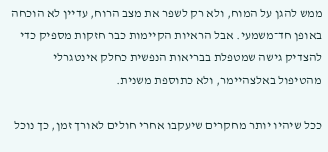ממש להגן על המוח, ולא רק לשפר את מצב הרוח, עדיין לא הוכחה באופן חד־משמעי. אבל הראיות הקיימות כבר חזקות מספיק כדי להצדיק גישה שמטפלת בבריאות הנפשית כחלק אינטגרלי מהטיפול באלצהיימר, ולא כתוספת משנית.

ככל שיהיו יותר מחקרים שיעקבו אחרי חולים לאורך זמן, כך נוכל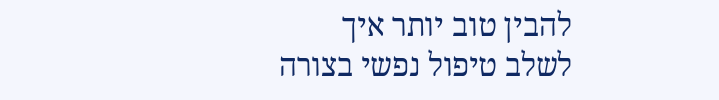להבין טוב יותר איך לשלב טיפול נפשי בצורה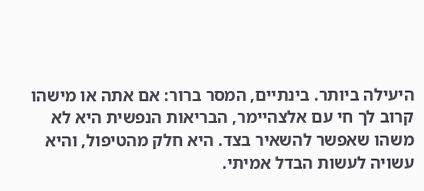היעילה ביותר. בינתיים, המסר ברור: אם אתה או מישהו קרוב לך חי עם אלצהיימר, הבריאות הנפשית היא לא משהו שאפשר להשאיר בצד. היא חלק מהטיפול, והיא עשויה לעשות הבדל אמיתי.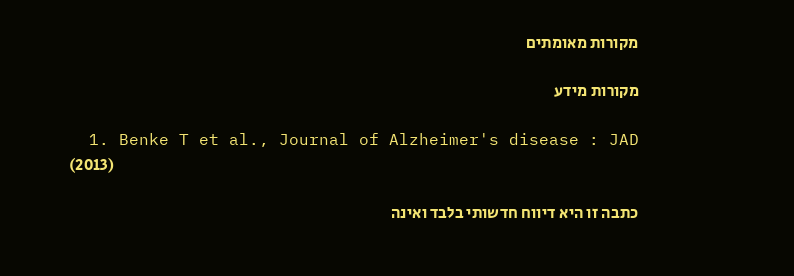מקורות מאומתים

מקורות מידע

  1. Benke T et al., Journal of Alzheimer's disease : JAD (2013)

כתבה זו היא דיווח חדשותי בלבד ואינה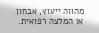מהווה ייעוץ, אבחון או המלצה רפואית.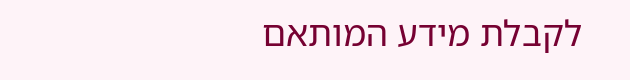לקבלת מידע המותאם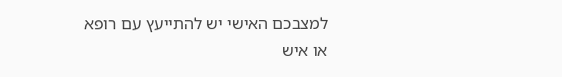למצבכם האישי יש להתייעץ עם רופא או איש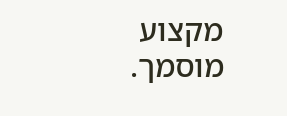מקצוע מוסמך.